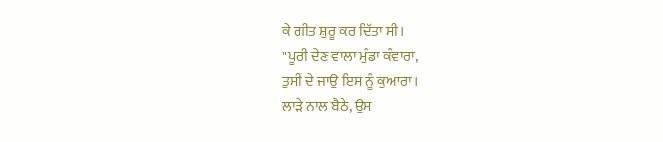ਕੇ ਗੀਤ ਸ਼ੁਰੂ ਕਰ ਦਿੱਤਾ ਸੀ।
"ਪੂਰੀ ਦੇਣ ਵਾਲਾ ਮੁੰਡਾ ਕੰਵਾਰਾ,
ਤੁਸੀਂ ਦੇ ਜਾਉ ਇਸ ਨੂੰ ਕੁਆਰਾ।
ਲਾੜੇ ਨਾਲ ਬੈਠੇ, ਉਸ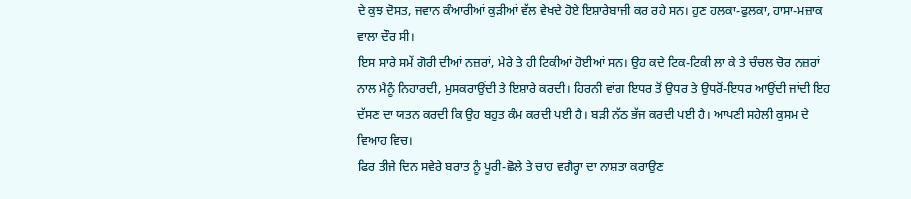ਦੇ ਕੁਝ ਦੋਸਤ, ਜਵਾਨ ਕੰਆਰੀਆਂ ਕੁੜੀਆਂ ਵੱਲ ਵੇਖਦੇ ਹੋਏ ਇਸ਼ਾਰੇਬਾਜੀ ਕਰ ਰਹੇ ਸਨ। ਹੁਣ ਹਲਕਾ-ਫੁਲਕਾ, ਹਾਸਾ-ਮਜ਼ਾਕ ਵਾਲਾ ਦੌਰ ਸੀ।
ਇਸ ਸਾਰੇ ਸਮੇਂ ਗੋਰੀ ਦੀਆਂ ਨਜ਼ਰਾਂ, ਮੇਰੇ ਤੇ ਹੀ ਟਿਕੀਆਂ ਹੋਈਆਂ ਸਨ। ਉਹ ਕਦੇ ਟਿਕ-ਟਿਕੀ ਲਾ ਕੇ ਤੇ ਚੰਚਲ ਚੋਰ ਨਜ਼ਰਾਂ ਨਾਲ ਮੈਨੂੰ ਨਿਹਾਰਦੀ, ਮੁਸਕਰਾਉਂਦੀ ਤੇ ਇਸ਼ਾਰੇ ਕਰਦੀ। ਹਿਰਨੀ ਵਾਂਗ ਇਧਰ ਤੋਂ ਉਧਰ ਤੇ ਉਧਰੋਂ-ਇਧਰ ਆਉਂਦੀ ਜਾਂਦੀ ਇਹ ਦੱਸਣ ਦਾ ਯਤਨ ਕਰਦੀ ਕਿ ਉਹ ਬਹੁਤ ਕੰਮ ਕਰਦੀ ਪਈ ਹੈ। ਬੜੀ ਨੱਠ ਭੱਜ ਕਰਦੀ ਪਈ ਹੈ। ਆਪਣੀ ਸਹੇਲੀ ਕੁਸਮ ਦੇ ਵਿਆਹ ਵਿਚ।
ਫਿਰ ਤੀਜੇ ਦਿਨ ਸਵੇਰੇ ਬਰਾਤ ਨੂੰ ਪੂਰੀ-ਛੋਲੇ ਤੇ ਚਾਹ ਵਗੈਰ੍ਹਾ ਦਾ ਨਾਸ਼ਤਾ ਕਰਾਉਣ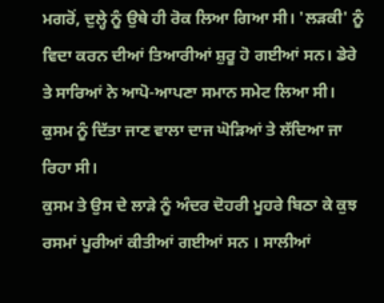ਮਗਰੋਂ, ਦੁਲ੍ਹੇ ਨੂੰ ਉਥੇ ਹੀ ਰੋਕ ਲਿਆ ਗਿਆ ਸੀ। 'ਲੜਕੀ' ਨੂੰ ਵਿਦਾ ਕਰਨ ਦੀਆਂ ਤਿਆਰੀਆਂ ਸ਼ੁਰੂ ਹੋ ਗਈਆਂ ਸਨ। ਡੇਰੇ ਤੇ ਸਾਰਿਆਂ ਨੇ ਆਪੋ-ਆਪਣਾ ਸਮਾਨ ਸਮੇਟ ਲਿਆ ਸੀ। ਕੁਸਮ ਨੂੰ ਦਿੱਤਾ ਜਾਣ ਵਾਲਾ ਦਾਜ ਘੋੜਿਆਂ ਤੇ ਲੱਦਿਆ ਜਾ ਰਿਹਾ ਸੀ।
ਕੁਸਮ ਤੇ ਉਸ ਦੇ ਲਾੜੇ ਨੂੰ ਅੰਦਰ ਦੋਹਰੀ ਮੂਹਰੇ ਬਿਠਾ ਕੇ ਕੁਝ ਰਸਮਾਂ ਪੂਰੀਆਂ ਕੀਤੀਆਂ ਗਈਆਂ ਸਨ । ਸਾਲੀਆਂ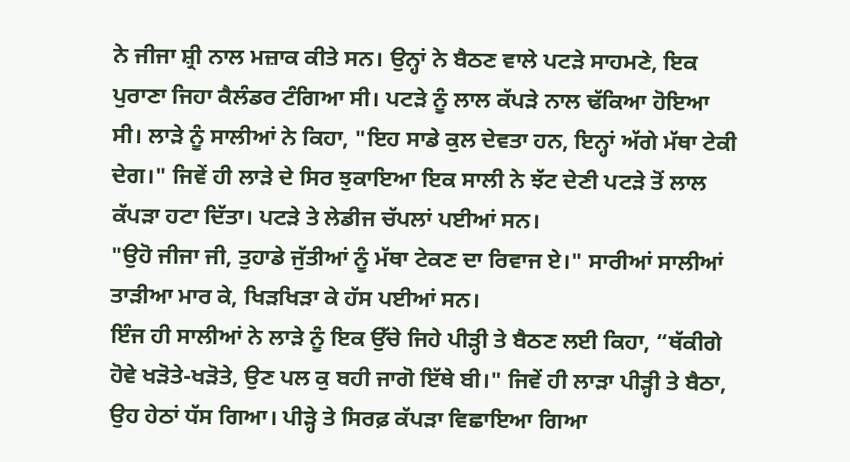ਨੇ ਜੀਜਾ ਸ਼੍ਰੀ ਨਾਲ ਮਜ਼ਾਕ ਕੀਤੇ ਸਨ। ਉਨ੍ਹਾਂ ਨੇ ਬੈਠਣ ਵਾਲੇ ਪਟੜੇ ਸਾਹਮਣੇ, ਇਕ ਪੁਰਾਣਾ ਜਿਹਾ ਕੈਲੰਡਰ ਟੰਗਿਆ ਸੀ। ਪਟੜੇ ਨੂੰ ਲਾਲ ਕੱਪੜੇ ਨਾਲ ਢੱਕਿਆ ਹੋਇਆ ਸੀ। ਲਾੜੇ ਨੂੰ ਸਾਲੀਆਂ ਨੇ ਕਿਹਾ, "ਇਹ ਸਾਡੇ ਕੁਲ ਦੇਵਤਾ ਹਨ, ਇਨ੍ਹਾਂ ਅੱਗੇ ਮੱਥਾ ਟੇਕੀ ਦੇਗ।" ਜਿਵੇਂ ਹੀ ਲਾੜੇ ਦੇ ਸਿਰ ਝੁਕਾਇਆ ਇਕ ਸਾਲੀ ਨੇ ਝੱਟ ਦੇਣੀ ਪਟੜੇ ਤੋਂ ਲਾਲ ਕੱਪੜਾ ਹਟਾ ਦਿੱਤਾ। ਪਟੜੇ ਤੇ ਲੇਡੀਜ ਚੱਪਲਾਂ ਪਈਆਂ ਸਨ।
"ਉਹੋ ਜੀਜਾ ਜੀ, ਤੁਹਾਡੇ ਜੁੱਤੀਆਂ ਨੂੰ ਮੱਥਾ ਟੇਕਣ ਦਾ ਰਿਵਾਜ ਏ।" ਸਾਰੀਆਂ ਸਾਲੀਆਂ ਤਾੜੀਆ ਮਾਰ ਕੇ, ਖਿੜਖਿੜਾ ਕੇ ਹੱਸ ਪਈਆਂ ਸਨ।
ਇੰਜ ਹੀ ਸਾਲੀਆਂ ਨੇ ਲਾੜੇ ਨੂੰ ਇਕ ਉੱਚੇ ਜਿਹੇ ਪੀੜ੍ਹੀ ਤੇ ਬੈਠਣ ਲਈ ਕਿਹਾ, “ਥੱਕੀਗੇ ਹੋਵੇ ਖੜੋਤੇ-ਖੜੋਤੇ, ਉਣ ਪਲ ਕੁ ਬਹੀ ਜਾਗੋ ਇੱਥੇ ਬੀ।" ਜਿਵੇਂ ਹੀ ਲਾੜਾ ਪੀੜ੍ਹੀ ਤੇ ਬੈਠਾ, ਉਹ ਹੇਠਾਂ ਧੱਸ ਗਿਆ। ਪੀੜ੍ਹੇ ਤੇ ਸਿਰਫ਼ ਕੱਪੜਾ ਵਿਛਾਇਆ ਗਿਆ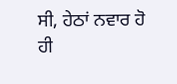ਸੀ, ਹੇਠਾਂ ਨਵਾਰ ਹੋ ਹੀ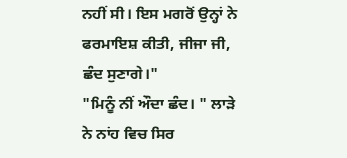ਨਹੀਂ ਸੀ। ਇਸ ਮਗਰੋਂ ਉਨ੍ਹਾਂ ਨੇ ਫਰਮਾਇਸ਼ ਕੀਤੀ, ਜੀਜਾ ਜੀ, ਛੰਦ ਸੁਣਾਗੇ।"
"ਮਿਨੂੰ ਨੀਂ ਔਦਾ ਛੰਦ। " ਲਾੜੇ ਨੇ ਨਾਂਹ ਵਿਚ ਸਿਰ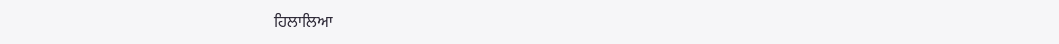ਹਿਲਾਲਿਆ